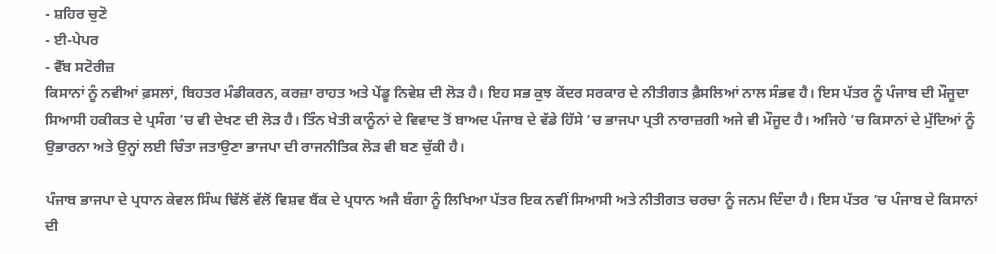- ਸ਼ਹਿਰ ਚੁਣੋ
- ਈ-ਪੇਪਰ
- ਵੈੱਬ ਸਟੋਰੀਜ਼
ਕਿਸਾਨਾਂ ਨੂੰ ਨਵੀਆਂ ਫ਼ਸਲਾਂ, ਬਿਹਤਰ ਮੰਡੀਕਰਨ, ਕਰਜ਼ਾ ਰਾਹਤ ਅਤੇ ਪੇਂਡੂ ਨਿਵੇਸ਼ ਦੀ ਲੋੜ ਹੈ। ਇਹ ਸਭ ਕੁਝ ਕੇਂਦਰ ਸਰਕਾਰ ਦੇ ਨੀਤੀਗਤ ਫ਼ੈਸਲਿਆਂ ਨਾਲ ਸੰਭਵ ਹੈ। ਇਸ ਪੱਤਰ ਨੂੰ ਪੰਜਾਬ ਦੀ ਮੌਜੂਦਾ ਸਿਆਸੀ ਹਕੀਕਤ ਦੇ ਪ੍ਰਸੰਗ ’ਚ ਵੀ ਦੇਖਣ ਦੀ ਲੋੜ ਹੈ। ਤਿੰਨ ਖੇਤੀ ਕਾਨੂੰਨਾਂ ਦੇ ਵਿਵਾਦ ਤੋਂ ਬਾਅਦ ਪੰਜਾਬ ਦੇ ਵੱਡੇ ਹਿੱਸੇ ’ਚ ਭਾਜਪਾ ਪ੍ਰਤੀ ਨਾਰਾਜ਼ਗੀ ਅਜੇ ਵੀ ਮੌਜੂਦ ਹੈ। ਅਜਿਹੇ ’ਚ ਕਿਸਾਨਾਂ ਦੇ ਮੁੱਦਿਆਂ ਨੂੰ ਉਭਾਰਨਾ ਅਤੇ ਉਨ੍ਹਾਂ ਲਈ ਚਿੰਤਾ ਜਤਾਉਣਾ ਭਾਜਪਾ ਦੀ ਰਾਜਨੀਤਿਕ ਲੋੜ ਵੀ ਬਣ ਚੁੱਕੀ ਹੈ।

ਪੰਜਾਬ ਭਾਜਪਾ ਦੇ ਪ੍ਰਧਾਨ ਕੇਵਲ ਸਿੰਘ ਢਿੱਲੋਂ ਵੱਲੋਂ ਵਿਸ਼ਵ ਬੈਂਕ ਦੇ ਪ੍ਰਧਾਨ ਅਜੈ ਬੰਗਾ ਨੂੰ ਲਿਖਿਆ ਪੱਤਰ ਇਕ ਨਵੀਂ ਸਿਆਸੀ ਅਤੇ ਨੀਤੀਗਤ ਚਰਚਾ ਨੂੰ ਜਨਮ ਦਿੰਦਾ ਹੈ। ਇਸ ਪੱਤਰ ’ਚ ਪੰਜਾਬ ਦੇ ਕਿਸਾਨਾਂ ਦੀ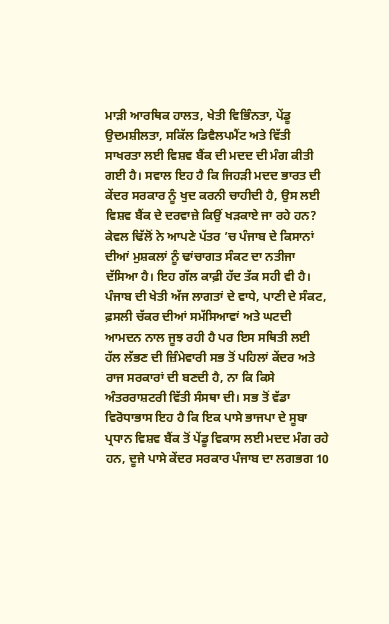ਮਾੜੀ ਆਰਥਿਕ ਹਾਲਤ, ਖੇਤੀ ਵਿਭਿੰਨਤਾ, ਪੇਂਡੂ ਉਦਮਸ਼ੀਲਤਾ, ਸਕਿੱਲ ਡਿਵੈਲਪਮੈਂਟ ਅਤੇ ਵਿੱਤੀ ਸਾਖਰਤਾ ਲਈ ਵਿਸ਼ਵ ਬੈਂਕ ਦੀ ਮਦਦ ਦੀ ਮੰਗ ਕੀਤੀ ਗਈ ਹੈ। ਸਵਾਲ ਇਹ ਹੈ ਕਿ ਜਿਹੜੀ ਮਦਦ ਭਾਰਤ ਦੀ ਕੇਂਦਰ ਸਰਕਾਰ ਨੂੰ ਖੁਦ ਕਰਨੀ ਚਾਹੀਦੀ ਹੈ, ਉਸ ਲਈ ਵਿਸ਼ਵ ਬੈਂਕ ਦੇ ਦਰਵਾਜ਼ੇ ਕਿਉਂ ਖੜਕਾਏ ਜਾ ਰਹੇ ਹਨ? ਕੇਵਲ ਢਿੱਲੋਂ ਨੇ ਆਪਣੇ ਪੱਤਰ ’ਚ ਪੰਜਾਬ ਦੇ ਕਿਸਾਨਾਂ ਦੀਆਂ ਮੁਸ਼ਕਲਾਂ ਨੂੰ ਢਾਂਚਾਗਤ ਸੰਕਟ ਦਾ ਨਤੀਜਾ ਦੱਸਿਆ ਹੈ। ਇਹ ਗੱਲ ਕਾਫ਼ੀ ਹੱਦ ਤੱਕ ਸਹੀ ਵੀ ਹੈ। ਪੰਜਾਬ ਦੀ ਖੇਤੀ ਅੱਜ ਲਾਗਤਾਂ ਦੇ ਵਾਧੇ, ਪਾਣੀ ਦੇ ਸੰਕਟ, ਫ਼ਸਲੀ ਚੱਕਰ ਦੀਆਂ ਸਮੱਸਿਆਵਾਂ ਅਤੇ ਘਟਦੀ ਆਮਦਨ ਨਾਲ ਜੂਝ ਰਹੀ ਹੈ ਪਰ ਇਸ ਸਥਿਤੀ ਲਈ ਹੱਲ ਲੱਭਣ ਦੀ ਜ਼ਿੰਮੇਵਾਰੀ ਸਭ ਤੋਂ ਪਹਿਲਾਂ ਕੇਂਦਰ ਅਤੇ ਰਾਜ ਸਰਕਾਰਾਂ ਦੀ ਬਣਦੀ ਹੈ, ਨਾ ਕਿ ਕਿਸੇ ਅੰਤਰਰਾਸ਼ਟਰੀ ਵਿੱਤੀ ਸੰਸਥਾ ਦੀ। ਸਭ ਤੋਂ ਵੱਡਾ ਵਿਰੋਧਾਭਾਸ ਇਹ ਹੈ ਕਿ ਇਕ ਪਾਸੇ ਭਾਜਪਾ ਦੇ ਸੂਬਾ ਪ੍ਰਧਾਨ ਵਿਸ਼ਵ ਬੈਂਕ ਤੋਂ ਪੇਂਡੂ ਵਿਕਾਸ ਲਈ ਮਦਦ ਮੰਗ ਰਹੇ ਹਨ, ਦੂਜੇ ਪਾਸੇ ਕੇਂਦਰ ਸਰਕਾਰ ਪੰਜਾਬ ਦਾ ਲਗਭਗ 10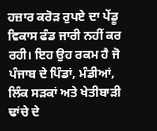ਹਜ਼ਾਰ ਕਰੋੜ ਰੁਪਏ ਦਾ ਪੇਂਡੂ ਵਿਕਾਸ ਫੰਡ ਜਾਰੀ ਨਹੀਂ ਕਰ ਰਹੀ। ਇਹ ਉਹ ਰਕਮ ਹੈ ਜੋ ਪੰਜਾਬ ਦੇ ਪਿੰਡਾਂ, ਮੰਡੀਆਂ, ਲਿੰਕ ਸੜਕਾਂ ਅਤੇ ਖੇਤੀਬਾੜੀ ਢਾਂਚੇ ਦੇ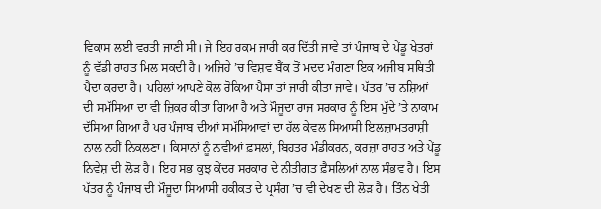ਵਿਕਾਸ ਲਈ ਵਰਤੀ ਜਾਣੀ ਸੀ। ਜੇ ਇਹ ਰਕਮ ਜਾਰੀ ਕਰ ਦਿੱਤੀ ਜਾਵੇ ਤਾਂ ਪੰਜਾਬ ਦੇ ਪੇਂਡੂ ਖੇਤਰਾਂ ਨੂੰ ਵੱਡੀ ਰਾਹਤ ਮਿਲ ਸਕਦੀ ਹੈ। ਅਜਿਹੇ ’ਚ ਵਿਸ਼ਵ ਬੈਂਕ ਤੋਂ ਮਦਦ ਮੰਗਣਾ ਇਕ ਅਜੀਬ ਸਥਿਤੀ ਪੈਦਾ ਕਰਦਾ ਹੈ। ਪਹਿਲਾਂ ਆਪਣੇ ਕੋਲ ਰੋਕਿਆ ਪੈਸਾ ਤਾਂ ਜਾਰੀ ਕੀਤਾ ਜਾਵੇ। ਪੱਤਰ ’ਚ ਨਸ਼ਿਆਂ ਦੀ ਸਮੱਸਿਆ ਦਾ ਵੀ ਜ਼ਿਕਰ ਕੀਤਾ ਗਿਆ ਹੈ ਅਤੇ ਮੌਜੂਦਾ ਰਾਜ ਸਰਕਾਰ ਨੂੰ ਇਸ ਮੁੱਦੇ ’ਤੇ ਨਾਕਾਮ ਦੱਸਿਆ ਗਿਆ ਹੈ ਪਰ ਪੰਜਾਬ ਦੀਆਂ ਸਮੱਸਿਆਵਾਂ ਦਾ ਹੱਲ ਕੇਵਲ ਸਿਆਸੀ ਇਲਜ਼ਾਮਤਰਾਸ਼ੀ ਨਾਲ ਨਹੀਂ ਨਿਕਲਣਾ। ਕਿਸਾਨਾਂ ਨੂੰ ਨਵੀਆਂ ਫ਼ਸਲਾਂ, ਬਿਹਤਰ ਮੰਡੀਕਰਨ, ਕਰਜ਼ਾ ਰਾਹਤ ਅਤੇ ਪੇਂਡੂ ਨਿਵੇਸ਼ ਦੀ ਲੋੜ ਹੈ। ਇਹ ਸਭ ਕੁਝ ਕੇਂਦਰ ਸਰਕਾਰ ਦੇ ਨੀਤੀਗਤ ਫ਼ੈਸਲਿਆਂ ਨਾਲ ਸੰਭਵ ਹੈ। ਇਸ ਪੱਤਰ ਨੂੰ ਪੰਜਾਬ ਦੀ ਮੌਜੂਦਾ ਸਿਆਸੀ ਹਕੀਕਤ ਦੇ ਪ੍ਰਸੰਗ ’ਚ ਵੀ ਦੇਖਣ ਦੀ ਲੋੜ ਹੈ। ਤਿੰਨ ਖੇਤੀ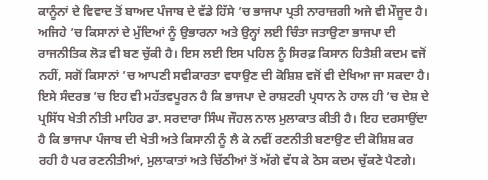ਕਾਨੂੰਨਾਂ ਦੇ ਵਿਵਾਦ ਤੋਂ ਬਾਅਦ ਪੰਜਾਬ ਦੇ ਵੱਡੇ ਹਿੱਸੇ ’ਚ ਭਾਜਪਾ ਪ੍ਰਤੀ ਨਾਰਾਜ਼ਗੀ ਅਜੇ ਵੀ ਮੌਜੂਦ ਹੈ। ਅਜਿਹੇ ’ਚ ਕਿਸਾਨਾਂ ਦੇ ਮੁੱਦਿਆਂ ਨੂੰ ਉਭਾਰਨਾ ਅਤੇ ਉਨ੍ਹਾਂ ਲਈ ਚਿੰਤਾ ਜਤਾਉਣਾ ਭਾਜਪਾ ਦੀ ਰਾਜਨੀਤਿਕ ਲੋੜ ਵੀ ਬਣ ਚੁੱਕੀ ਹੈ। ਇਸ ਲਈ ਇਸ ਪਹਿਲ ਨੂੰ ਸਿਰਫ਼ ਕਿਸਾਨ ਹਿਤੈਸ਼ੀ ਕਦਮ ਵਜੋਂ ਨਹੀਂ, ਸਗੋਂ ਕਿਸਾਨਾਂ ’ਚ ਆਪਣੀ ਸਵੀਕਾਰਤਾ ਵਧਾਉਣ ਦੀ ਕੋਸ਼ਿਸ਼ ਵਜੋਂ ਵੀ ਦੇਖਿਆ ਜਾ ਸਕਦਾ ਹੈ। ਇਸੇ ਸੰਦਰਭ ’ਚ ਇਹ ਵੀ ਮਹੱਤਵਪੂਰਨ ਹੈ ਕਿ ਭਾਜਪਾ ਦੇ ਰਾਸ਼ਟਰੀ ਪ੍ਰਧਾਨ ਨੇ ਹਾਲ ਹੀ ’ਚ ਦੇਸ਼ ਦੇ ਪ੍ਰਸਿੱਧ ਖੇਤੀ ਨੀਤੀ ਮਾਹਿਰ ਡਾ. ਸਰਦਾਰਾ ਸਿੰਘ ਜੌਹਲ ਨਾਲ ਮੁਲਾਕਾਤ ਕੀਤੀ ਹੈ। ਇਹ ਦਰਸਾਉਂਦਾ ਹੈ ਕਿ ਭਾਜਪਾ ਪੰਜਾਬ ਦੀ ਖੇਤੀ ਅਤੇ ਕਿਸਾਨੀ ਨੂੰ ਲੈ ਕੇ ਨਵੀਂ ਰਣਨੀਤੀ ਬਣਾਉਣ ਦੀ ਕੋਸ਼ਿਸ਼ ਕਰ ਰਹੀ ਹੈ ਪਰ ਰਣਨੀਤੀਆਂ, ਮੁਲਾਕਾਤਾਂ ਅਤੇ ਚਿੱਠੀਆਂ ਤੋਂ ਅੱਗੇ ਵੱਧ ਕੇ ਠੋਸ ਕਦਮ ਚੁੱਕਣੇ ਪੈਣਗੇ।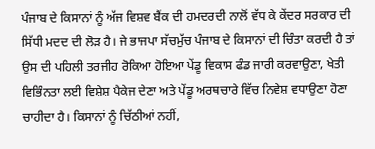ਪੰਜਾਬ ਦੇ ਕਿਸਾਨਾਂ ਨੂੰ ਅੱਜ ਵਿਸ਼ਵ ਬੈਂਕ ਦੀ ਹਮਦਰਦੀ ਨਾਲੋਂ ਵੱਧ ਕੇ ਕੇਂਦਰ ਸਰਕਾਰ ਦੀ ਸਿੱਧੀ ਮਦਦ ਦੀ ਲੋੜ ਹੈ। ਜੇ ਭਾਜਪਾ ਸੱਚਮੁੱਚ ਪੰਜਾਬ ਦੇ ਕਿਸਾਨਾਂ ਦੀ ਚਿੰਤਾ ਕਰਦੀ ਹੈ ਤਾਂ ਉਸ ਦੀ ਪਹਿਲੀ ਤਰਜੀਹ ਰੋਕਿਆ ਹੋਇਆ ਪੇਂਡੂ ਵਿਕਾਸ ਫੰਡ ਜਾਰੀ ਕਰਵਾਉਣਾ, ਖੇਤੀ ਵਿਭਿੰਨਤਾ ਲਈ ਵਿਸ਼ੇਸ਼ ਪੈਕੇਜ ਦੇਣਾ ਅਤੇ ਪੇਂਡੂ ਅਰਥਚਾਰੇ ਵਿੱਚ ਨਿਵੇਸ਼ ਵਧਾਉਣਾ ਹੋਣਾ ਚਾਹੀਦਾ ਹੈ। ਕਿਸਾਨਾਂ ਨੂੰ ਚਿੱਠੀਆਂ ਨਹੀਂ,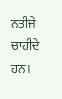ਨਤੀਜੇ ਚਾਹੀਦੇ ਹਨ।